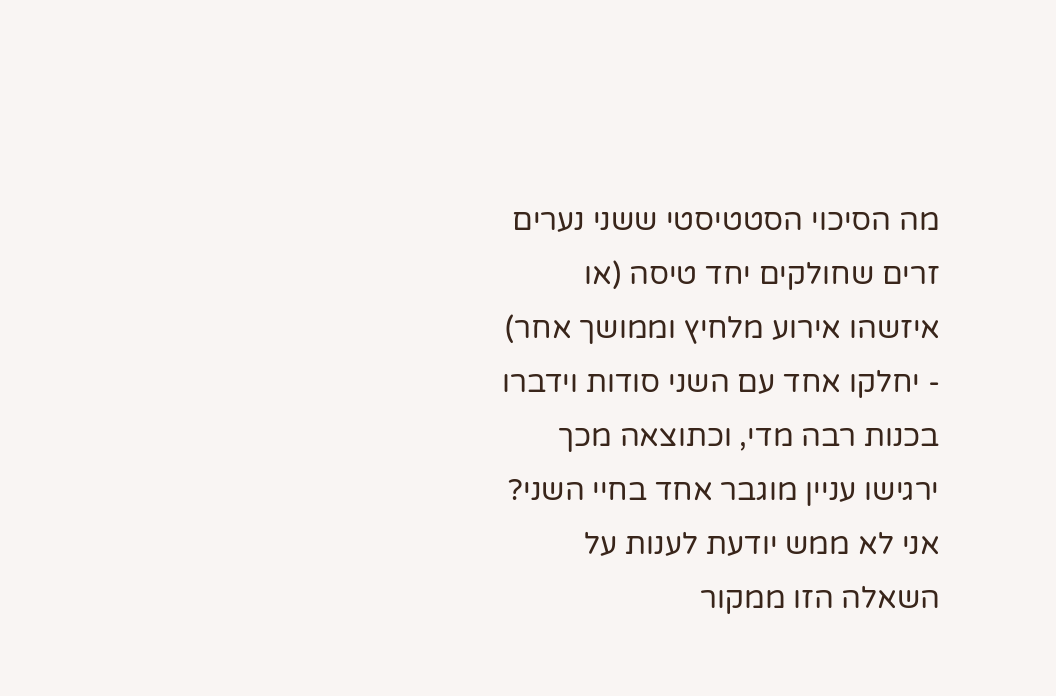מה הסיכוי הסטטיסטי ששני נערים זרים שחולקים יחד טיסה (או איזשהו אירוע מלחיץ וממושך אחר) - יחלקו אחד עם השני סודות וידברו בכנות רבה מדי, וכתוצאה מכך ירגישו עניין מוגבר אחד בחיי השני?
אני לא ממש יודעת לענות על השאלה הזו ממקור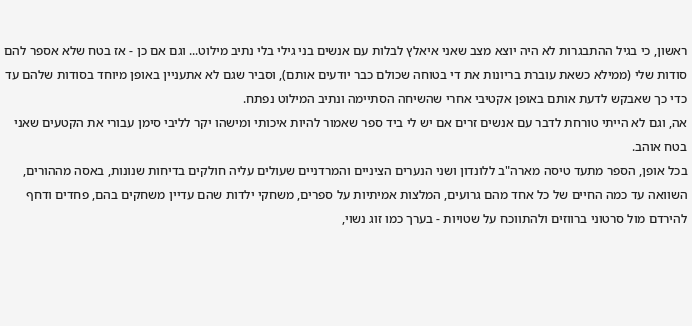ראשון, כי בגיל ההתבגרות לא היה יוצא מצב שאני איאלץ לבלות עם אנשים בני גילי בלי נתיב מילוט... וגם אם כן - אז בטח שלא אספר להם סודות שלי (ממילא כשאת עוברת בריונות את די בטוחה שכולם כבר יודעים אותם), וסביר שגם לא אתעניין באופן מיוחד בסודות שלהם עד כדי כך שאבקש לדעת אותם באופן אקטיבי אחרי שהשיחה הסתיימה ונתיב המילוט נפתח.
אה, וגם לא הייתי טורחת לדבר עם אנשים זרים אם יש לי ביד ספר שאמור להיות איכותי ומישהו יקר לליבי סימן עבורי את הקטעים שאני בטח אוהב.
בכל אופן, הספר מתעד טיסה מארה"ב ללונדון ושני הנערים הציניים והמרדניים שעולים עליה חולקים בדיחות שנונות, באסה מההורים, השוואה עד כמה החיים של כל אחד מהם גרועים, המלצות אמיתיות על ספרים, משחקי ילדות שהם עדיין משחקים בהם, פחדים ודחף להירדם מול סרטוני ברווזים ולהתווכח על שטויות - בערך כמו זוג נשוי,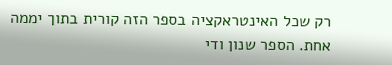רק שכל האינטראקציה בספר הזה קורית בתוך יממה אחת. הספר שנון ודי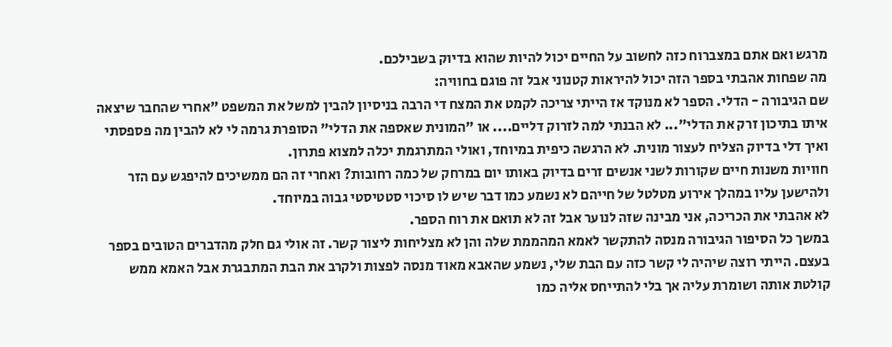מרגש ואם אתם במצברוח כזה לחשוב על החיים יכול להיות שהוא בדיוק בשבילכם.
מה שפחות אהבתי בספר הזה יכול להיראות קטנוני אבל זה פוגם בחוויה:
שם הגיבורה - הדלי. הספר לא מנוקד אז הייתי צריכה לקמט את המצח די הרבה בניסיון להבין למשל את המשפט "אחרי שהחבר שיצאה איתו בתיכון זרק את הדלי"... לא הבנתי למה לזרוק דליים.... או "המונית שאספה את הדלי" הסופרת גרמה לי לא להבין מה פספסתי ואיך דלי בדיוק הצליח לעצור מונית. לא הרגשה כיפית במיוחד, ואולי המתרגמת יכלה למצוא פתרון.
חוויות משנות חיים שקורות לשני אנשים זרים בדיוק באותו יום במרחק של כמה רחובות? ואחרי זה הם ממשיכים להיפגש עם הזר ולהישען עליו במהלך אירוע מטלטל של חייהם לא נשמע כמו דבר שיש לו סיכוי סטטיסטי גבוה במיוחד.
לא אהבתי את הכריכה, אני מבינה שזה לנוער אבל זה לא תואם את רוח הספר.
במשך כל הסיפור הגיבורה מנסה להתקשר לאמא המהממת שלה והן לא מצליחות ליצור קשר. זה אולי גם חלק מהדברים הטובים בספר בעצם. הייתי רוצה שיהיה לי קשר כזה עם הבת שלי, נשמע שהאבא מאוד מנסה לפצות ולקרב את הבת המתבגרת אבל האמא ממש קולטת אותה ושומרת עליה אך בלי להתייחס אליה כמו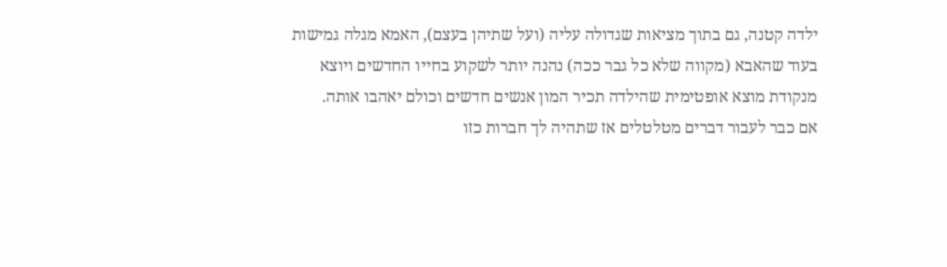ילדה קטנה, גם בתוך מציאות שגדולה עליה (ועל שתיהן בעצם), האמא מגלה גמישות בעוד שהאבא (מקווה שלא כל גבר ככה) נהנה יותר לשקוע בחייו החדשים ויוצא מנקודת מוצא אופטימית שהילדה תכיר המון אנשים חדשים וכולם יאהבו אותה.
אם כבר לעבור דברים מטלטלים אז שתהיה לך חברות כזו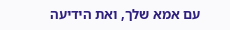עם אמא שלך, ואת הידיעה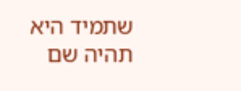שתמיד היא תהיה שם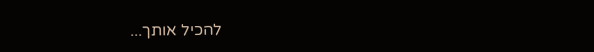להכיל אותך...